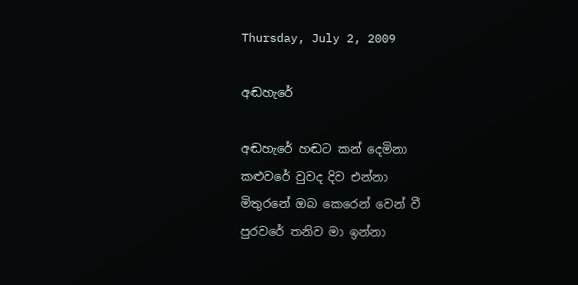Thursday, July 2, 2009

අඬහැරේ

අඬහැරේ හඬට කන් දෙමිනා
කළුවරේ වුවද දිව එන්නා
මිතුරනේ ඔබ කෙරෙන් වෙන් වී
පුරවරේ තනිව මා ඉන්නා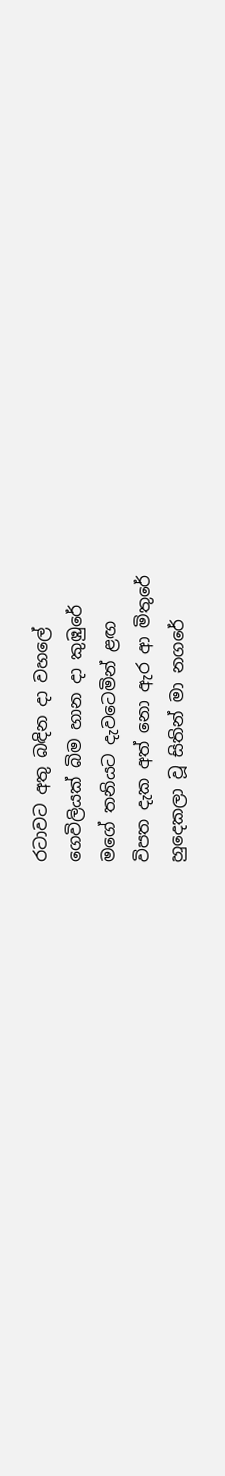රටාවට අතු බඳින දා වහලේ
ගෙවිලියක් බිම හාන දා කුඹුරේ
මගේ තනියට දැවටෙමින් ළඟ
විපත දැක අත් නො ඇර ආ මිතුරේ
හුදෙකලා වූ සිතින් මා නගරේ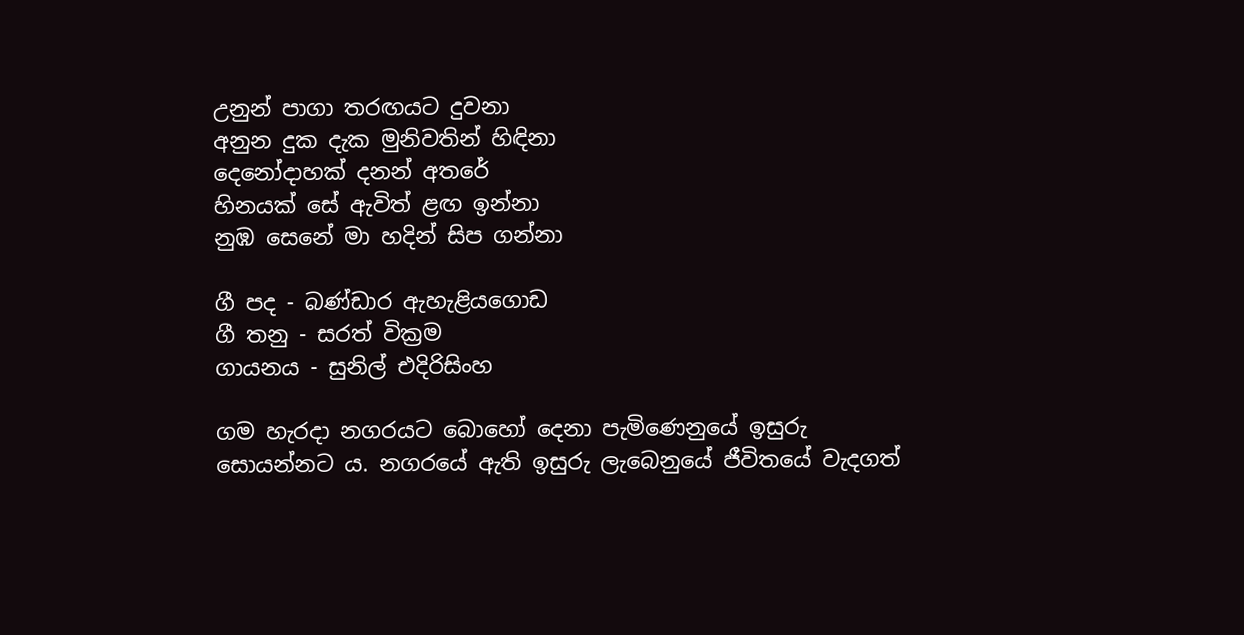උනුන් පාගා තරඟයට දුවනා
අනුන දුක දැක මුනිවතින් හිඳිනා
දෙනෝදාහක් දනන් අතරේ
හිනයක් සේ ඇවිත් ළඟ ඉන්නා
නුඹ සෙනේ මා හදින් සිප ගන්නා

ගී පද - බණ්ඩාර ඇහැළියගොඩ
ගී තනු - සරත් වික්‍රම
ගායනය - සුනිල් එදිරිසිංහ

ගම හැරදා නගරයට බොහෝ දෙනා පැමිණෙනුයේ ඉසුරු සොයන්නට ය. නගරයේ ඇති ඉසුරු ලැබෙනුයේ ජීවිතයේ වැදගත්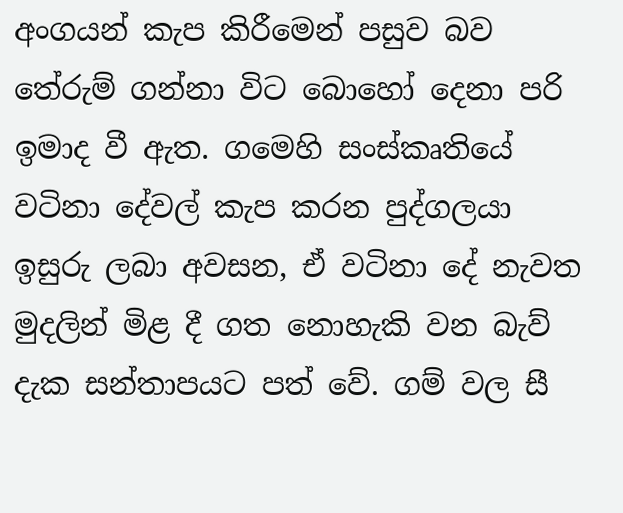අංගයන් කැප කිරීමෙන් පසුව බව තේරුම් ගන්නා විට බොහෝ දෙනා පරි ඉමාද වී ඇත. ගමෙහි සංස්කෘතියේ වටිනා දේවල් කැප කරන පුද්ගලයා ඉසුරු ලබා අවසන, ඒ වටිනා දේ නැවත මුදලින් මිළ දී ගත නොහැකි වන බැව් දැක සන්තාපයට පත් වේ. ගම් වල සී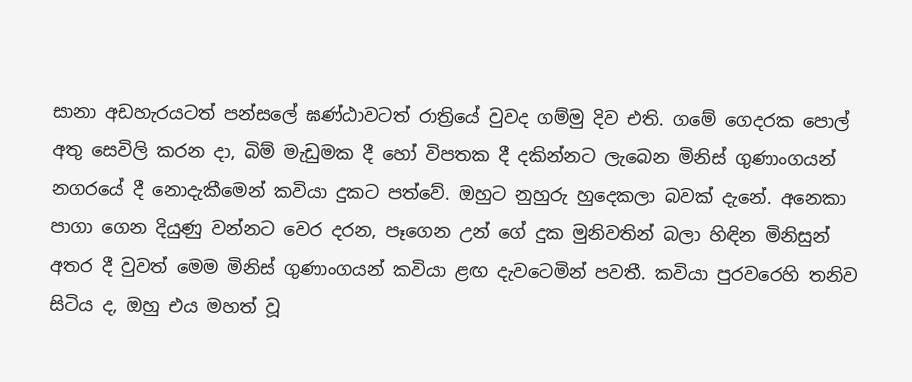සානා අඩහැරයටත් පන්සලේ ඝණ්ඨාවටත් රාත්‍රියේ වුවද ගම්මු දිව එති. ගමේ ගෙදරක පොල් අතු සෙවිලි කරන දා, බිම් මැඩුමක දී හෝ විපතක දී දකින්නට ලැබෙන මිනිස් ගුණාංගයන් නගරයේ දී නොදැකීමෙන් කවියා දුකට පත්වේ. ඔහුට නුහුරු හුදෙකලා බවක් දැනේ. අනෙකා පාගා ගෙන දියුණු වන්නට වෙර දරන, පෑගෙන උන් ගේ දුක මුනිවතින් බලා හිඳින මිනිසුන් අතර දී වුවත් මෙම මිනිස් ගුණාංගයන් කවියා ළඟ දැවටෙමින් පවතී. කවියා පුරවරෙහි තනිව සිටිය ද, ඔහු එය මහත් වූ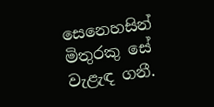සෙනෙහසින් මිතුරකු සේ වැළැඳ ගනී.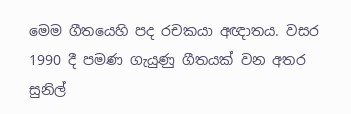මෙම ගීතයෙහි පද රචකයා අඥාතය. වසර 1990 දී පමණ ගැයුණු ගීතයක් වන අතර සුනිල්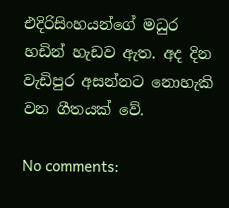එදිරිසිංහයන්ගේ මධුර හඩින් හැඩව ඇත. අද දින වැඩිපුර අසන්නට නොහැකි වන ගීතයක් වේ.

No comments: